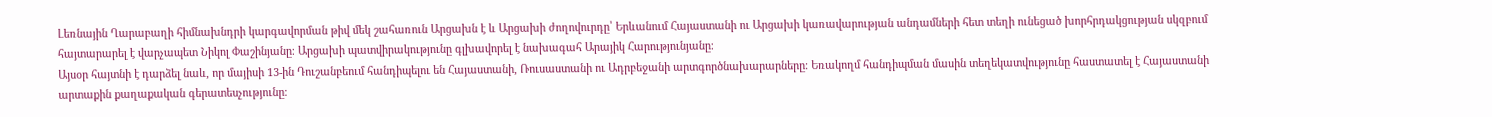Լեռնային Ղարաբաղի հիմնախնդրի կարգավորման թիվ մեկ շահառուն Արցախն է և Արցախի ժողովուրդը՝ Երևանում Հայաստանի ու Արցախի կառավարության անդամների հետ տեղի ունեցած խորհրդակցության սկզբում հայտարարել է վարչապետ Նիկոլ Փաշինյանը։ Արցախի պատվիրակությունը գլխավորել է նախագահ Արայիկ Հարությունյանը։
Այսօր հայտնի է դարձել նաև, որ մայիսի 13-ին Դուշանբեում հանդիպելու են Հայաստանի, Ռուսաստանի ու Ադրբեջանի արտգործնախարարները։ Եռակողմ հանդիպման մասին տեղեկատվությունը հաստատել է Հայաստանի արտաքին քաղաքական գերատեսչությունը։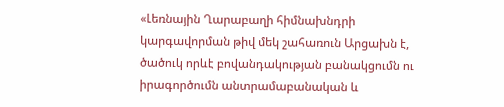«Լեռնային Ղարաբաղի հիմնախնդրի կարգավորման թիվ մեկ շահառուն Արցախն է, ծածուկ որևէ բովանդակության բանակցումն ու իրագործումն անտրամաբանական և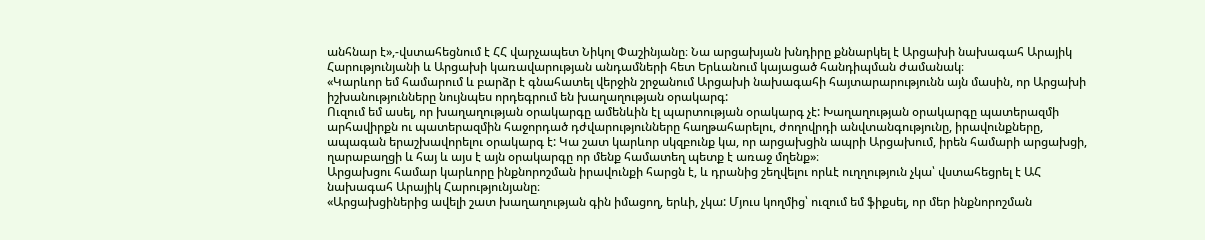անհնար է»,-վստահեցնում է ՀՀ վարչապետ Նիկոլ Փաշինյանը։ Նա արցախյան խնդիրը քննարկել է Արցախի նախագահ Արայիկ Հարությունյանի և Արցախի կառավարության անդամների հետ Երևանում կայացած հանդիպման ժամանակ։
«Կարևոր եմ համարում և բարձր է գնահատել վերջին շրջանում Արցախի նախագահի հայտարարությունն այն մասին, որ Արցախի իշխանությունները նույնպես որդեգրում են խաղաղության օրակարգ:
Ուզում եմ ասել, որ խաղաղության օրակարգը ամենևին էլ պարտության օրակարգ չէ: Խաղաղության օրակարգը պատերազմի արհավիրքն ու պատերազմին հաջորդած դժվարությունները հաղթահարելու, ժողովրդի անվտանգությունը, իրավունքները, ապագան երաշխավորելու օրակարգ է: Կա շատ կարևոր սկզբունք կա, որ արցախցին ապրի Արցախում, իրեն համարի արցախցի, ղարաբաղցի և հայ և այս է այն օրակարգը որ մենք համատեղ պետք է առաջ մղենք»։
Արցախցու համար կարևորը ինքնորոշման իրավունքի հարցն է, և դրանից շեղվելու որևէ ուղղություն չկա՝ վստահեցրել է ԱՀ նախագահ Արայիկ Հարությունյանը։
«Արցախցիներից ավելի շատ խաղաղության գին իմացող, երևի, չկա: Մյուս կողմից՝ ուզում եմ ֆիքսել, որ մեր ինքնորոշման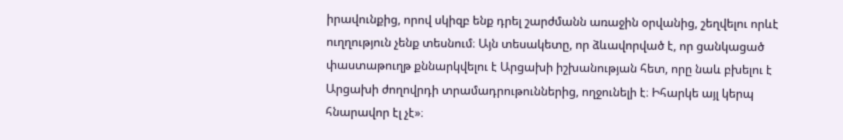իրավունքից, որով սկիզբ ենք դրել շարժմանն առաջին օրվանից, շեղվելու որևէ ուղղություն չենք տեսնում։ Այն տեսակետը, որ ձևավորված է, որ ցանկացած փաստաթուղթ քննարկվելու է Արցախի իշխանության հետ, որը նաև բխելու է Արցախի ժողովրդի տրամադրութուններից, ողջունելի է։ Իհարկե այլ կերպ հնարավոր էլ չէ»։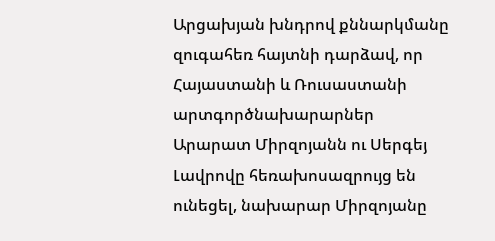Արցախյան խնդրով քննարկմանը զուգահեռ հայտնի դարձավ, որ Հայաստանի և Ռուսաստանի արտգործնախարարներ Արարատ Միրզոյանն ու Սերգեյ Լավրովը հեռախոսազրույց են ունեցել, նախարար Միրզոյանը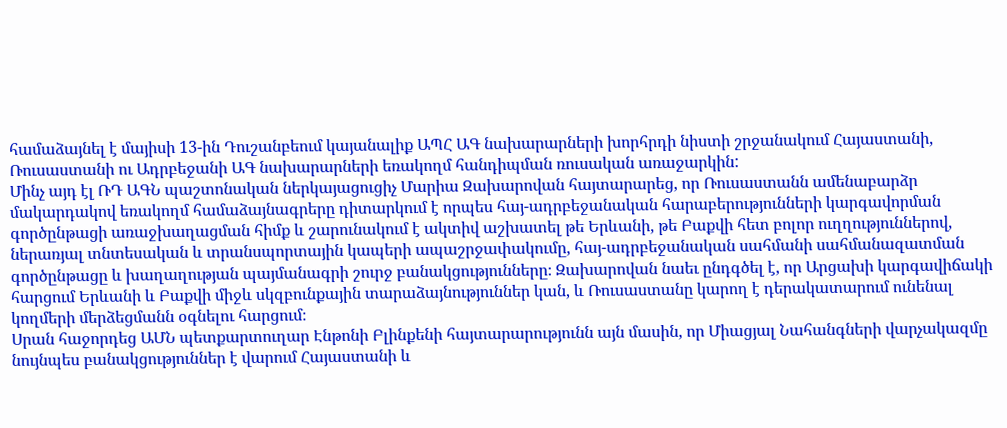համաձայնել է մայիսի 13-ին Դուշանբեում կայանալիք ԱՊՀ ԱԳ նախարարների խորհրդի նիստի շրջանակում Հայաստանի, Ռուսաստանի ու Ադրբեջանի ԱԳ նախարարների եռակողմ հանդիպման ռուսական առաջարկին:
Մինչ այդ էլ ՌԴ ԱԳՆ պաշտոնական ներկայացուցիչ Մարիա Զախարովան հայտարարեց, որ Ռուսաստանն ամենաբարձր մակարդակով եռակողմ համաձայնագրերը դիտարկում է որպես հայ-ադրբեջանական հարաբերությունների կարգավորման գործընթացի առաջխաղացման հիմք և շարունակում է ակտիվ աշխատել թե Երևանի, թե Բաքվի հետ բոլոր ուղղություններով, ներառյալ տնտեսական և տրանսպորտային կապերի ապաշրջափակումը, հայ-ադրբեջանական սահմանի սահմանազատման գործընթացը և խաղաղության պայմանագրի շուրջ բանակցությունները։ Զախարովան նաեւ ընդգծել է, որ Արցախի կարգավիճակի հարցում Երևանի և Բաքվի միջև սկզբունքային տարաձայնություններ կան, և Ռուսաստանը կարող է դերակատարում ունենալ կողմերի մերձեցմանն օգնելու հարցում։
Սրան հաջորդեց ԱՄՆ պետքարտուղար Էնթոնի Բլինքենի հայտարարությունն այն մասին, որ Միացյալ Նահանգների վարչակազմը նույնպես բանակցություններ է վարում Հայաստանի և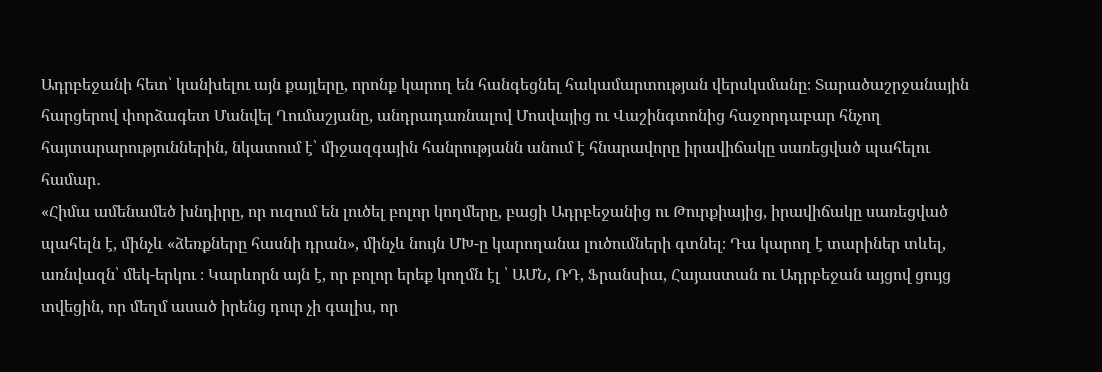Ադրբեջանի հետ՝ կանխելու այն քայլերը, որոնք կարող են հանգեցնել հակամարտության վերսկսմանը։ Տարածաշրջանային հարցերով փորձագետ Մանվել Ղումաշյանը, անդրադառնալով Մոսվայից ու Վաշինգտոնից հաջորդաբար հնչող հայտարարություններին, նկատում է՝ միջազգային հանրությանն անում է հնարավորը իրավիճակը սառեցված պահելու համար․
«Հիմա ամենամեծ խնդիրը, որ ուզում են լուծել բոլոր կողմերը, բացի Ադրբեջանից ու Թուրքիայից, իրավիճակը սառեցված պահելն է, մինչև «ձեռքները հասնի դրան», մինչև նույն ՄԽ-ը կարողանա լուծումների գտնել։ Դա կարող է տարիներ տևել, առնվազն՝ մեկ-երկու ։ Կարևորն այն է, որ բոլոր երեք կողմն էլ ՝ ԱՄՆ, ՌԴ, Ֆրանսիա, Հայաստան ու Ադրբեջան այցով ցույց տվեցին, որ մեղմ ասած իրենց դուր չի գալիս, որ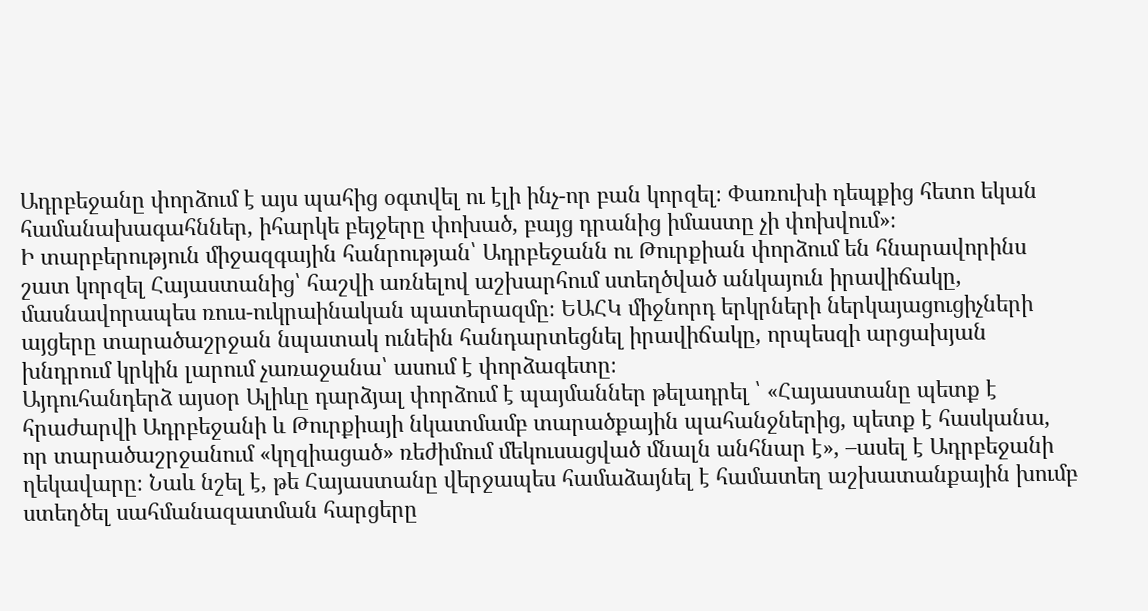Ադրբեջանը փորձում է այս պահից օգտվել ու էլի ինչ-որ բան կորզել։ Փառուխի դեպքից հետո եկան համանախագահններ, իհարկե բեյջերը փոխած, բայց դրանից իմաստը չի փոխվում»։
Ի տարբերություն միջազգային հանրության՝ Ադրբեջանն ու Թուրքիան փորձում են հնարավորինս շատ կորզել Հայաստանից՝ հաշվի առնելով աշխարհում ստեղծված անկայուն իրավիճակը, մասնավորապես ռուս-ուկրաինական պատերազմը։ ԵԱՀԿ միջնորդ երկրների ներկայացուցիչների այցերը տարածաշրջան նպատակ ունեին հանդարտեցնել իրավիճակը, որպեսզի արցախյան խնդրում կրկին լարում չառաջանա՝ ասում է փորձագետը։
Այդուհանդերձ այսօր Ալիևը դարձյալ փորձում է պայմաններ թելադրել ՝ «Հայաստանը պետք է հրաժարվի Ադրբեջանի և Թուրքիայի նկատմամբ տարածքային պահանջներից, պետք է հասկանա, որ տարածաշրջանում «կղզիացած» ռեժիմում մեկուսացված մնալն անհնար է», –ասել է Ադրբեջանի ղեկավարը։ Նաև նշել է, թե Հայաստանը վերջապես համաձայնել է համատեղ աշխատանքային խումբ ստեղծել սահմանազատման հարցերը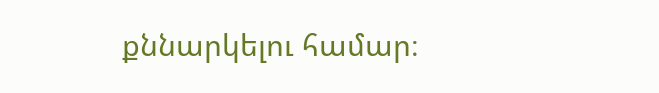քննարկելու համար։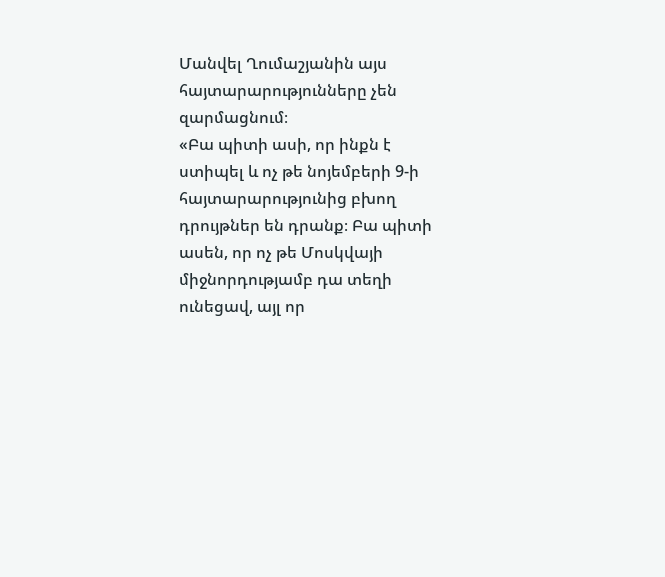Մանվել Ղումաշյանին այս հայտարարությունները չեն զարմացնում։
«Բա պիտի ասի, որ ինքն է ստիպել և ոչ թե նոյեմբերի 9-ի հայտարարությունից բխող դրույթներ են դրանք։ Բա պիտի ասեն, որ ոչ թե Մոսկվայի միջնորդությամբ դա տեղի ունեցավ, այլ որ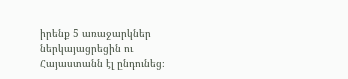իրենք 5 առաջարկներ ներկայացրեցին ու Հայաստանն էլ ընդունեց։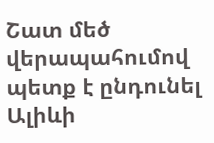Շատ մեծ վերապահումով պետք է ընդունել Ալիևի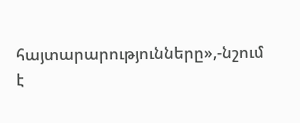հայտարարությունները»,-նշում է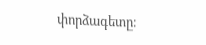փորձագետը։